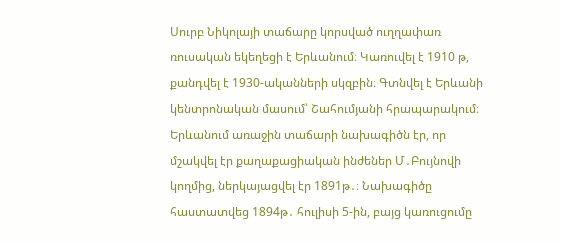Սուրբ Նիկոլայի տաճարը կորսված ուղղափառ ռուսական եկեղեցի է Երևանում։ Կառուվել է 1910 թ, քանդվել է 1930-ականների սկզբին։ Գտնվել է Երևանի կենտրոնական մասում՝ Շահումյանի հրապարակում։ Երևանում առաջին տաճարի նախագիծն էր, որ մշակվել էր քաղաքացիական ինժեներ Մ․Բույնովի կողմից, ներկայացվել էր 1891թ․։ Նախագիծը հաստատվեց 1894թ․ հուլիսի 5-ին, բայց կառուցումը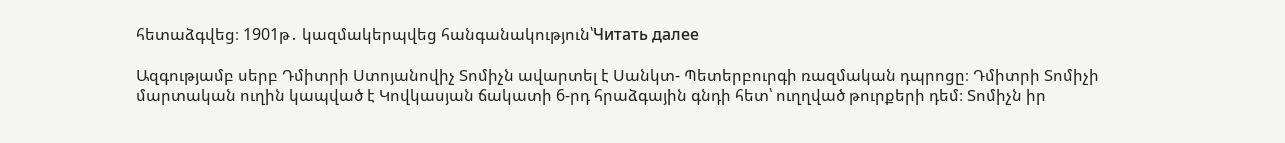հետաձգվեց։ 1901թ․ կազմակերպվեց հանգանակություն՝Читать далее

Ազգությամբ սերբ Դմիտրի Ստոյանովիչ Տոմիչն ավարտել է Սանկտ- Պետերբուրգի ռազմական դպրոցը։ Դմիտրի Տոմիչի մարտական ուղին կապված է Կովկասյան ճակատի 6-րդ հրաձգային գնդի հետ՝ ուղղված թուրքերի դեմ։ Տոմիչն իր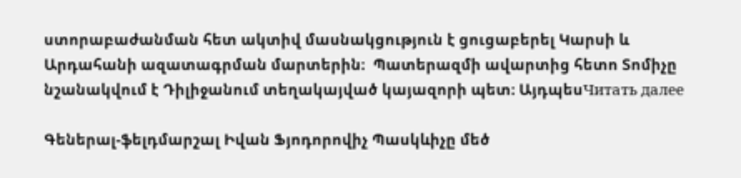ստորաբաժանման հետ ակտիվ մասնակցություն է ցուցաբերել Կարսի և Արդահանի ազատագրման մարտերին։  Պատերազմի ավարտից հետո Տոմիչը նշանակվում է Դիլիջանում տեղակայված կայազորի պետ։ ԱյդպեսЧитать далее

Գեներալ-ֆելդմարշալ Իվան Ֆյոդորովիչ Պասկևիչը մեծ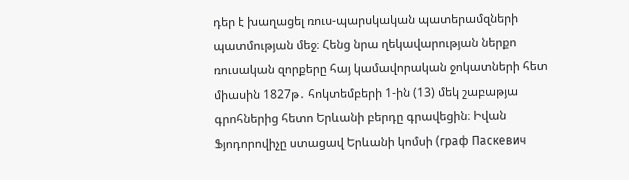դեր է խաղացել ռուս-պարսկական պատերամզների պատմության մեջ։ Հենց նրա ղեկավարության ներքո ռուսական զորքերը հայ կամավորական ջոկատների հետ միասին 1827թ․ հոկտեմբերի 1-ին (13) մեկ շաբաթյա գրոհներից հետո Երևանի բերդը գրավեցին։ Իվան Ֆյոդորովիչը ստացավ Երևանի կոմսի (граф Паскевич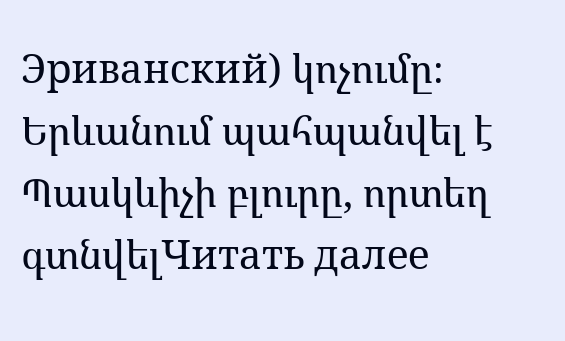Эриванский) կոչումը։  Երևանում պահպանվել է Պասկևիչի բլուրը, որտեղ գտնվելЧитать далее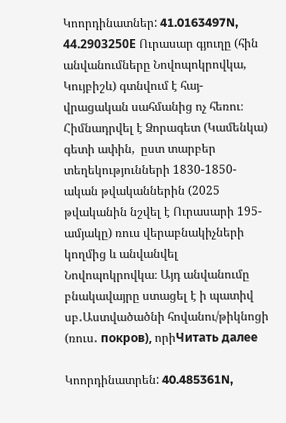Կոորդինատներ: 41.0163497N, 44.2903250Е Ուրասար գյուղը (հին անվանումները Նովոպոկրովկա, Կույբիշև) գտնվում է հայ-վրացական սահմանից ոչ հեռու։ Հիմնադրվել է Ձորագետ (Կամենկա) գետի ափին,  ըստ տարբեր տեղեկությունների 1830-1850-ական թվականներին (2025 թվականին նշվել է Ուրասարի 195-ամյակը) ռուս վերաբնակիչների կողմից և անվանվել Նովոպոկրովկա։ Այդ անվանումը բնակավայրը ստացել է ի պատիվ սբ․Աստվածածնի հովանու/թիկնոցի (ռուս․ покров), որիЧитать далее

Կոորդինատրեն: 40.485361N,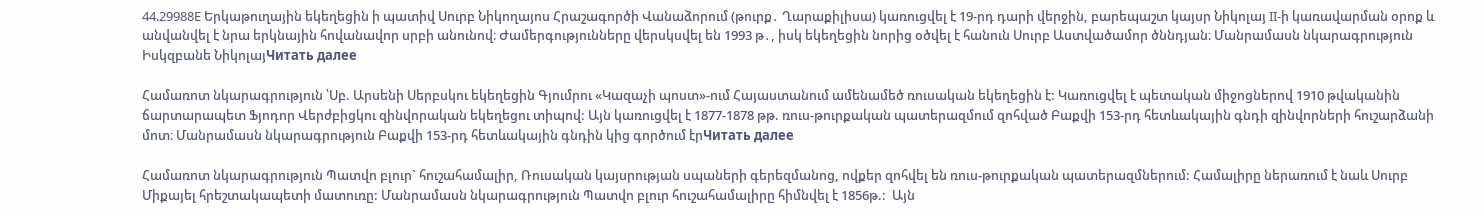44.29988E Երկաթուղային եկեղեցին ի պատիվ Սուրբ Նիկողայոս Հրաշագործի Վանաձորում (թուրք․ Ղարաքիլիսա) կառուցվել է 19-րդ դարի վերջին, բարեպաշտ կայսր Նիկոլայ II-ի կառավարման օրոք և անվանվել է նրա երկնային հովանավոր սրբի անունով։ Ժամերգությունները վերսկսվել են 1993 թ․, իսկ եկեղեցին նորից օծվել է հանուն Սուրբ Աստվածամոր ծննդյան։ Մանրամասն նկարագրություն  Իսկզբանե ՆիկոլայЧитать далее

Համառոտ նկարագրություն ՝Սբ. Արսենի Սերբսկու եկեղեցին Գյումրու «Կազաչի պոստ»-ում Հայաստանում ամենամեծ ռուսական եկեղեցին է: Կառուցվել է պետական միջոցներով 1910 թվականին ճարտարապետ Ֆյոդոր Վերժբիցկու զինվորական եկեղեցու տիպով: Այն կառուցվել է 1877-1878 թթ. ռուս-թուրքական պատերազմում զոհված Բաքվի 153-րդ հետևակային գնդի զինվորների հուշարձանի մոտ։ Մանրամասն նկարագրություն Բաքվի 153-րդ հետևակային գնդին կից գործում էրЧитать далее

Համառոտ նկարագրություն Պատվո բլուր` հուշահամալիր, Ռուսական կայսրության սպաների գերեզմանոց, ովքեր զոհվել են ռուս-թուրքական պատերազմներում: Համալիրը ներառում է նաև Սուրբ Միքայել հրեշտակապետի մատուռը: Մանրամասն նկարագրություն Պատվո բլուր հուշահամալիրը հիմնվել է 1856թ.:  Այն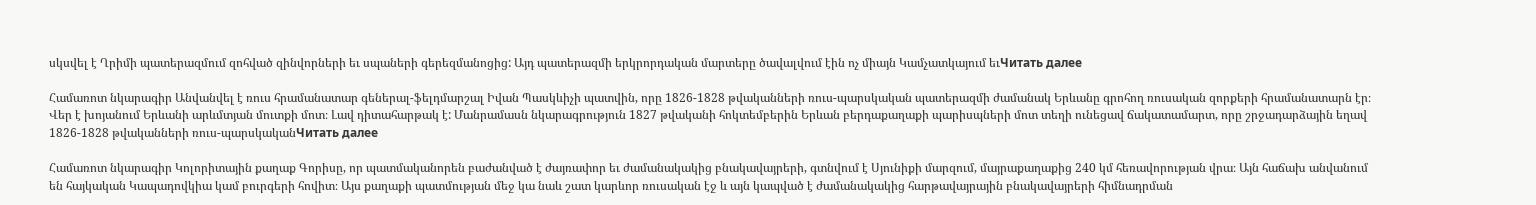սկսվել է Ղրիմի պատերազմում զոհված զինվորների եւ սպաների գերեզմանոցից: Այդ պատերազմի երկրորդական մարտերը ծավալվում էին ոչ միայն Կամչատկայում եւЧитать далее

Համառոտ նկարագիր Անվանվել է ռուս հրամանատար գեներալ-ֆելդմարշալ Իվան Պասկևիչի պատվին, որը 1826-1828 թվականների ռուս-պարսկական պատերազմի ժամանակ Երևանը գրոհող ռուսական զորքերի հրամանատարն էր։ Վեր է խոյանում Երևանի արևմտյան մուտքի մոտ։ Լավ դիտահարթակ է: Մանրամասն նկարագրություն 1827 թվականի հոկտեմբերին Երևան բերդաքաղաքի պարիսպների մոտ տեղի ունեցավ ճակատամարտ, որը շրջադարձային եղավ 1826-1828 թվականների ռուս-պարսկականЧитать далее

Համառոտ նկարագիր Կոլորիտային քաղաք Գորիսը, որ պատմականորեն բաժանված է ժայռափոր եւ ժամանակակից բնակավայրերի, գտնվում է Սյունիքի մարզում, մայրաքաղաքից 240 կմ հեռավորության վրա։ Այն հաճախ անվանում են հայկական Կապադովկիա կամ բուրգերի հովիտ։ Այս քաղաքի պատմության մեջ կա նաև շատ կարևոր ռուսական էջ և այն կապված է ժամանակակից հարթավայրային բնակավայրերի հիմնադրման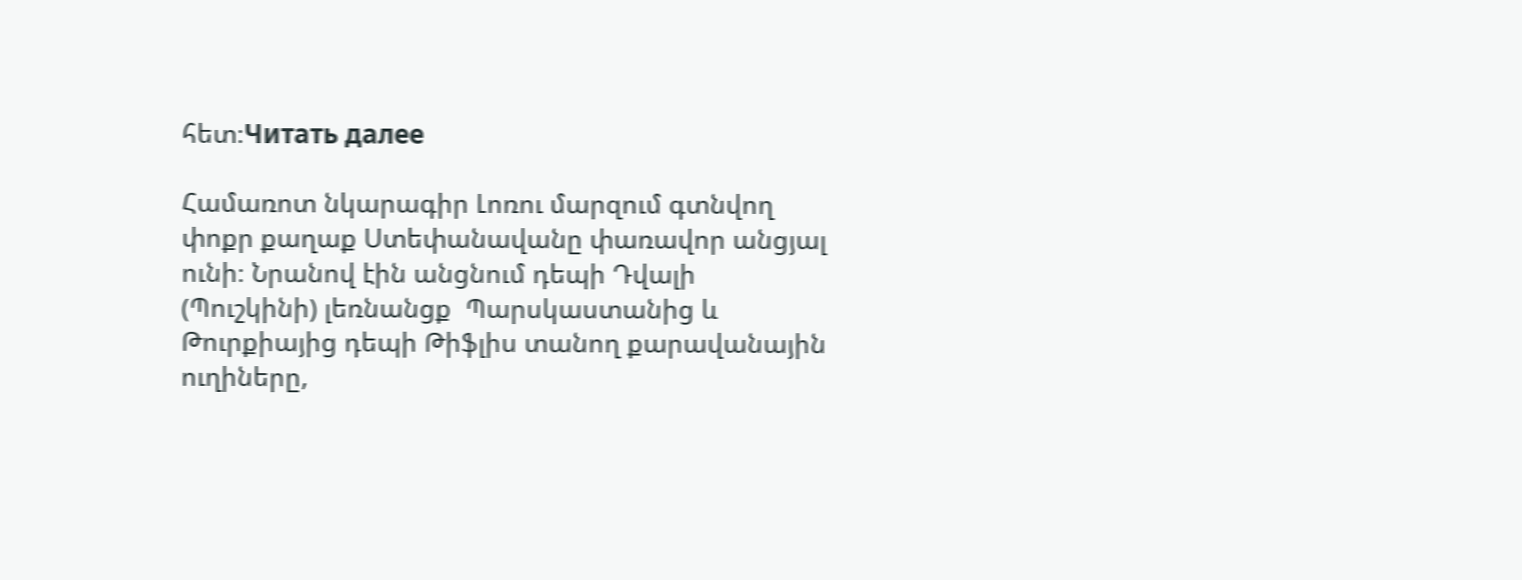հետ։Читать далее

Համառոտ նկարագիր Լոռու մարզում գտնվող փոքր քաղաք Ստեփանավանը փառավոր անցյալ ունի։ Նրանով էին անցնում դեպի Դվալի (Պուշկինի) լեռնանցք  Պարսկաստանից և Թուրքիայից դեպի Թիֆլիս տանող քարավանային ուղիները,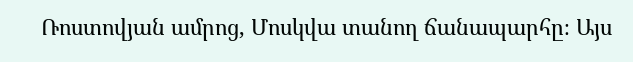Ռոստովյան ամրոց, Մոսկվա տանող ճանապարհը։ Այս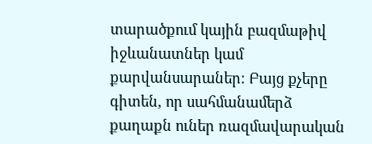տարածքում կային բազմաթիվ իջևանատներ կամ քարվանսարաներ։ Բայց քչերը գիտեն, որ սահմանամերձ քաղաքն ուներ ռազմավարական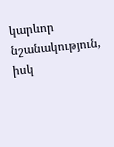կարևոր նշանակություն, իսկ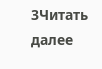3Читать далее